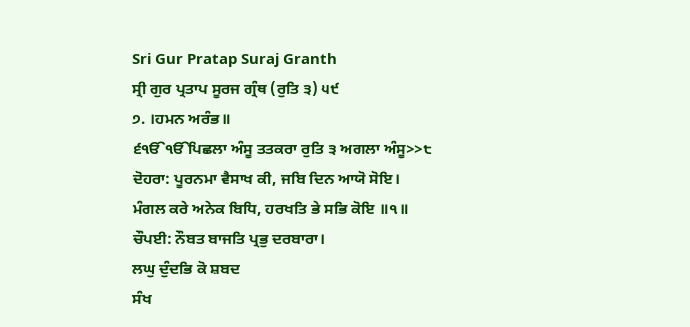Sri Gur Pratap Suraj Granth
ਸ੍ਰੀ ਗੁਰ ਪ੍ਰਤਾਪ ਸੂਰਜ ਗ੍ਰੰਥ (ਰੁਤਿ ੩) ੫੯
੭. ।ਹਮਨ ਅਰੰਭ॥
੬ੴੴਪਿਛਲਾ ਅੰਸੂ ਤਤਕਰਾ ਰੁਤਿ ੩ ਅਗਲਾ ਅੰਸੂ>>੮
ਦੋਹਰਾ: ਪੂਰਨਮਾ ਵੈਸਾਖ ਕੀ, ਜਬਿ ਦਿਨ ਆਯੋ ਸੋਇ।
ਮੰਗਲ ਕਰੇ ਅਨੇਕ ਬਿਧਿ, ਹਰਖਤਿ ਭੇ ਸਭਿ ਕੋਇ ॥੧॥
ਚੌਪਈ: ਨੌਬਤ ਬਾਜਤਿ ਪ੍ਰਭੁ ਦਰਬਾਰਾ।
ਲਘੁ ਦੁੰਦਭਿ ਕੋ ਸ਼ਬਦ
ਸੰਖ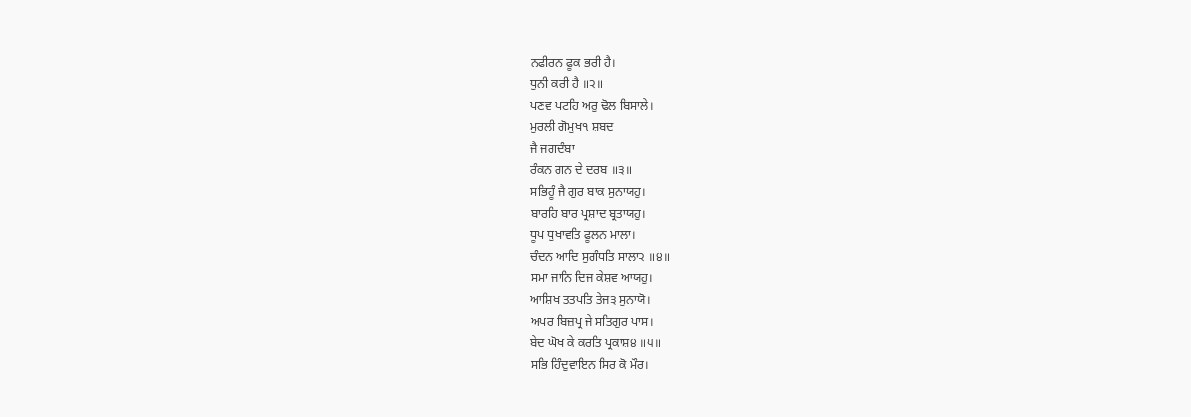ਨਫੀਰਨ ਫੂਕ ਭਰੀ ਹੈ।
ਧੁਨੀ ਕਰੀ ਹੈ ॥੨॥
ਪਣਵ ਪਟਹਿ ਅਰੁ ਢੋਲ ਬਿਸਾਲੇ।
ਮੁਰਲੀ ਗੋਮੁਖ੧ ਸ਼ਬਦ
ਜੈ ਜਗਦੰਬਾ
ਰੰਕਨ ਗਨ ਦੇ ਦਰਬ ॥੩॥
ਸਭਿਹੂੰ ਜੈ ਗੁਰ ਬਾਕ ਸੁਨਾਯਹੁ।
ਬਾਰਹਿ ਬਾਰ ਪ੍ਰਸ਼ਾਦ ਬ੍ਰਤਾਯਹੁ।
ਧੂਪ ਧੁਖਾਵਤਿ ਫੂਲਨ ਮਾਲਾ।
ਚੰਦਨ ਆਦਿ ਸੁਗੰਧਤਿ ਸਾਲਾ੨ ॥੪॥
ਸਮਾ ਜਾਨਿ ਦਿਜ ਕੇਸ਼ਵ ਆਯਹੁ।
ਆਸ਼ਿਖ ਤਤਪਤਿ ਤੇਜ੩ ਸੁਨਾਯੋ।
ਅਪਰ ਬਿਜ਼ਪ੍ਰ ਜੇ ਸਤਿਗੁਰ ਪਾਸ।
ਬੇਦ ਘੋਖ ਕੇ ਕਰਤਿ ਪ੍ਰਕਾਸ਼੪ ॥੫॥
ਸਭਿ ਹਿੰਦੁਵਾਇਨ ਸਿਰ ਕੋ ਮੌਰ।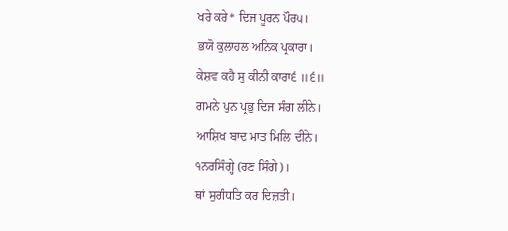ਖਰੇ ਕਰੇ* ਦਿਜ ਪੂਰਨ ਪੌਰ੫।
ਭਯੋ ਕੁਲਾਹਲ ਅਨਿਕ ਪ੍ਰਕਾਰਾ।
ਕੇਸ਼ਵ ਕਹੈ ਸੁ ਕੀਨੀ ਕਾਰਾ੬ ॥੬॥
ਗਮਨੇ ਪੁਨ ਪ੍ਰਭੁ ਦਿਜ ਸੰਗ ਲੀਨੇ।
ਆਸ਼ਿਖ ਬਾਦ ਮਾਤ ਮਿਲਿ ਦੀਨੇ।
੧ਨਰਸਿੰਗ੍ਹੇ (ਰਣ ਸਿੰਗੇ)।
ਥਾਂ ਸੁਗੰਧਤਿ ਕਰ ਦਿਜ਼ਤੀ।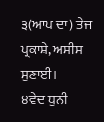੩(ਆਪ ਦਾ) ਤੇਜ ਪ੍ਰਕਾਸ਼ੇ, ਅਸੀਸ ਸੁਣਾਈ।
੪ਵੇਦ ਧੁਨੀ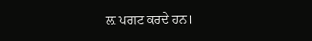ਲ਼ ਪਗਟ ਕਰਦੇ ਹਨ।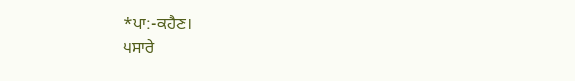*ਪਾ:-ਕਹੈਣ।
੫ਸਾਰੇ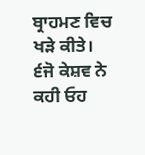ਬ੍ਰਾਹਮਣ ਵਿਚ ਖੜੇ ਕੀਤੇ।
੬ਜੋ ਕੇਸ਼ਵ ਨੇ ਕਹੀ ਓਹ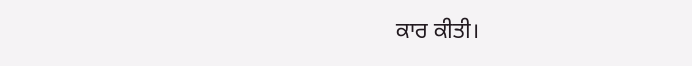ਕਾਰ ਕੀਤੀ।